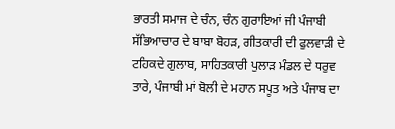ਭਾਰਤੀ ਸਮਾਜ ਦੇ ਚੰਨ, ਚੰਨ ਗੁਰਾਇਆਂ ਜੀ ਪੰਜਾਬੀ ਸੱਭਿਆਚਾਰ ਦੇ ਬਾਬਾ ਬੋਹੜ, ਗੀਤਕਾਰੀ ਦੀ ਫੁਲਵਾੜੀ ਦੇ ਟਹਿਕਦੇ ਗੁਲਾਬ, ਸਾਹਿਤਕਾਰੀ ਪੁਲਾੜ ਮੰਡਲ ਦੇ ਧਰੁਵ ਤਾਰੇ, ਪੰਜਾਬੀ ਮਾਂ ਬੋਲੀ ਦੇ ਮਹਾਨ ਸਪੂਤ ਅਤੇ ਪੰਜਾਬ ਦਾ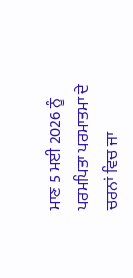ਮਾਣ 5 ਮਈ 2026 ਨੂੰ ਪਰਮਪਿਤਾ ਪਰਮਾਤਮਾ ਦੇ ਚਰਨਾਂ ਵਿਚ ਜਾ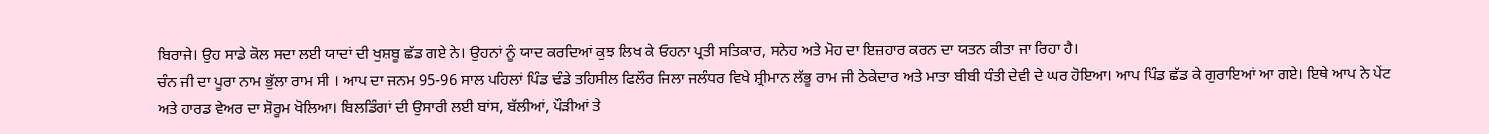ਬਿਰਾਜੇ। ਉਹ ਸਾਡੇ ਕੋਲ ਸਦਾ ਲਈ ਯਾਦਾਂ ਦੀ ਖੁਸ਼ਬੂ ਛੱਡ ਗਏ ਨੇ। ਉਹਨਾਂ ਨੂੰ ਯਾਦ ਕਰਦਿਆਂ ਕੁਝ ਲਿਖ ਕੇ ਓਹਨਾ ਪ੍ਰਤੀ ਸਤਿਕਾਰ, ਸਨੇਹ ਅਤੇ ਮੋਹ ਦਾ ਇਜ਼ਹਾਰ ਕਰਨ ਦਾ ਯਤਨ ਕੀਤਾ ਜਾ ਰਿਹਾ ਹੈ।
ਚੰਨ ਜੀ ਦਾ ਪੂਰਾ ਨਾਮ ਭੁੱਲਾ ਰਾਮ ਸੀ । ਆਪ ਦਾ ਜਨਮ 95-96 ਸਾਲ ਪਹਿਲਾਂ ਪਿੰਡ ਢੰਡੇ ਤਹਿਸੀਲ ਫਿਲੌਰ ਜਿਲਾ ਜਲੰਧਰ ਵਿਖੇ ਸ਼੍ਰੀਮਾਨ ਲੱਭੂ ਰਾਮ ਜੀ ਠੇਕੇਦਾਰ ਅਤੇ ਮਾਤਾ ਬੀਬੀ ਧੰਤੀ ਦੇਵੀ ਦੇ ਘਰ ਹੋਇਆ। ਆਪ ਪਿੰਡ ਛੱਡ ਕੇ ਗੁਰਾਇਆਂ ਆ ਗਏ। ਇਥੇ ਆਪ ਨੇ ਪੇਂਟ ਅਤੇ ਹਾਰਡ ਵੇਅਰ ਦਾ ਸ਼ੋਰੂਮ ਖੋਲਿਆ। ਬਿਲਡਿੰਗਾਂ ਦੀ ਉਸਾਰੀ ਲਈ ਬਾਂਸ, ਬੱਲੀਆਂ, ਪੌੜੀਆਂ ਤੇ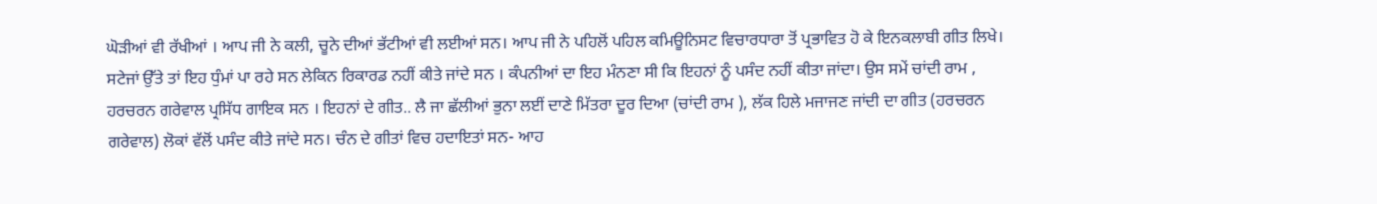ਘੋੜੀਆਂ ਵੀ ਰੱਖੀਆਂ । ਆਪ ਜੀ ਨੇ ਕਲੀ, ਚੂਨੇ ਦੀਆਂ ਭੱਟੀਆਂ ਵੀ ਲਈਆਂ ਸਨ। ਆਪ ਜੀ ਨੇ ਪਹਿਲੋਂ ਪਹਿਲ ਕਮਿਊਨਿਸਟ ਵਿਚਾਰਧਾਰਾ ਤੋਂ ਪ੍ਰਭਾਵਿਤ ਹੋ ਕੇ ਇਨਕਲਾਬੀ ਗੀਤ ਲਿਖੇ। ਸਟੇਜਾਂ ਉੱਤੇ ਤਾਂ ਇਹ ਧੁੰਮਾਂ ਪਾ ਰਹੇ ਸਨ ਲੇਕਿਨ ਰਿਕਾਰਡ ਨਹੀਂ ਕੀਤੇ ਜਾਂਦੇ ਸਨ । ਕੰਪਨੀਆਂ ਦਾ ਇਹ ਮੰਨਣਾ ਸੀ ਕਿ ਇਹਨਾਂ ਨੂੰ ਪਸੰਦ ਨਹੀਂ ਕੀਤਾ ਜਾਂਦਾ। ਉਸ ਸਮੇਂ ਚਾਂਦੀ ਰਾਮ , ਹਰਚਰਨ ਗਰੇਵਾਲ ਪ੍ਰਸਿੱਧ ਗਾਇਕ ਸਨ । ਇਹਨਾਂ ਦੇ ਗੀਤ.. ਲੈ ਜਾ ਛੱਲੀਆਂ ਭੁਨਾ ਲਈਂ ਦਾਣੇ ਮਿੱਤਰਾ ਦੂਰ ਦਿਆ (ਚਾਂਦੀ ਰਾਮ ), ਲੱਕ ਹਿਲੇ ਮਜਾਜਣ ਜਾਂਦੀ ਦਾ ਗੀਤ (ਹਰਚਰਨ ਗਰੇਵਾਲ) ਲੋਕਾਂ ਵੱਲੋਂ ਪਸੰਦ ਕੀਤੇ ਜਾਂਦੇ ਸਨ। ਚੰਨ ਦੇ ਗੀਤਾਂ ਵਿਚ ਹਦਾਇਤਾਂ ਸਨ- ਆਹ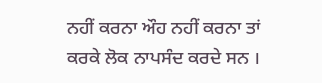ਨਹੀਂ ਕਰਨਾ ਔਹ ਨਹੀਂ ਕਰਨਾ ਤਾਂ ਕਰਕੇ ਲੋਕ ਨਾਪਸੰਦ ਕਰਦੇ ਸਨ ।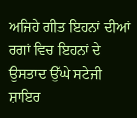ਅਜਿਹੇ ਗੀਤ ਇਹਨਾਂ ਦੀਆਂ ਰਗਾਂ ਵਿਚ ਇਹਨਾਂ ਦੇ ਉਸਤਾਦ ਉੱਘੇ ਸਟੇਜੀ ਸ਼ਾਇਰ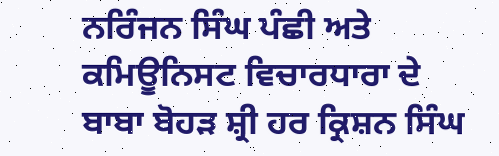ਨਰਿੰਜਨ ਸਿੰਘ ਪੰਛੀ ਅਤੇ ਕਮਿਊਨਿਸਟ ਵਿਚਾਰਧਾਰਾ ਦੇ ਬਾਬਾ ਬੋਹੜ ਸ਼੍ਰੀ ਹਰ ਕ੍ਰਿਸ਼ਨ ਸਿੰਘ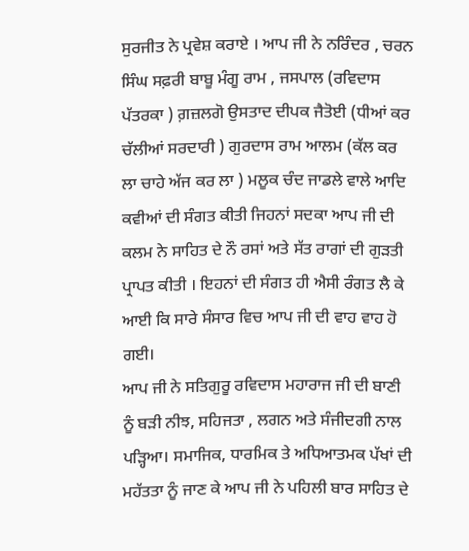ਸੁਰਜੀਤ ਨੇ ਪ੍ਰਵੇਸ਼ ਕਰਾਏ । ਆਪ ਜੀ ਨੇ ਨਰਿੰਦਰ , ਚਰਨ ਸਿੰਘ ਸਫ਼ਰੀ ਬਾਬੂ ਮੰਗੂ ਰਾਮ , ਜਸਪਾਲ (ਰਵਿਦਾਸ ਪੱਤਰਕਾ ) ਗ਼ਜ਼ਲਗੋ ਉਸਤਾਦ ਦੀਪਕ ਜੈਤੋਈ (ਧੀਆਂ ਕਰ ਚੱਲੀਆਂ ਸਰਦਾਰੀ ) ਗੁਰਦਾਸ ਰਾਮ ਆਲਮ (ਕੱਲ ਕਰ ਲਾ ਚਾਹੇ ਅੱਜ ਕਰ ਲਾ ) ਮਲੂਕ ਚੰਦ ਜਾਡਲੇ ਵਾਲੇ ਆਦਿ ਕਵੀਆਂ ਦੀ ਸੰਗਤ ਕੀਤੀ ਜਿਹਨਾਂ ਸਦਕਾ ਆਪ ਜੀ ਦੀ ਕਲਮ ਨੇ ਸਾਹਿਤ ਦੇ ਨੌ ਰਸਾਂ ਅਤੇ ਸੱਤ ਰਾਗਾਂ ਦੀ ਗੁੜਤੀ ਪ੍ਰਾਪਤ ਕੀਤੀ । ਇਹਨਾਂ ਦੀ ਸੰਗਤ ਹੀ ਐਸੀ ਰੰਗਤ ਲੈ ਕੇ ਆਈ ਕਿ ਸਾਰੇ ਸੰਸਾਰ ਵਿਚ ਆਪ ਜੀ ਦੀ ਵਾਹ ਵਾਹ ਹੋ ਗਈ।
ਆਪ ਜੀ ਨੇ ਸਤਿਗੁਰੂ ਰਵਿਦਾਸ ਮਹਾਰਾਜ ਜੀ ਦੀ ਬਾਣੀ ਨੂੰ ਬੜੀ ਨੀਝ, ਸਹਿਜਤਾ , ਲਗਨ ਅਤੇ ਸੰਜੀਦਗੀ ਨਾਲ ਪੜ੍ਹਿਆ। ਸਮਾਜਿਕ, ਧਾਰਮਿਕ ਤੇ ਅਧਿਆਤਮਕ ਪੱਖਾਂ ਦੀ ਮਹੱਤਤਾ ਨੂੰ ਜਾਣ ਕੇ ਆਪ ਜੀ ਨੇ ਪਹਿਲੀ ਬਾਰ ਸਾਹਿਤ ਦੇ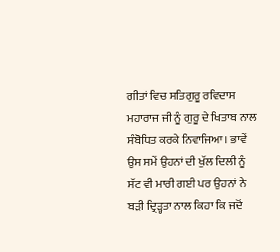ਗੀਤਾਂ ਵਿਚ ਸਤਿਗੁਰੂ ਰਵਿਦਾਸ ਮਹਾਰਾਜ ਜੀ ਨੂੰ ਗੁਰੂ ਦੇ ਖਿਤਾਬ ਨਾਲ ਸੰਬੋਧਿਤ ਕਰਕੇ ਨਿਵਾਜਿਆ। ਭਾਵੇਂ ਉਸ ਸਮੇਂ ਉਹਨਾਂ ਦੀ ਖੁੱਲ ਦਿਲੀ ਨੂੰ ਸੱਟ ਵੀ ਮਾਰੀ ਗਈ ਪਰ ਉਹਨਾਂ ਨੇ ਬੜੀ ਦ੍ਰਿੜ੍ਹਤਾ ਨਾਲ ਕਿਹਾ ਕਿ ਜਦੋਂ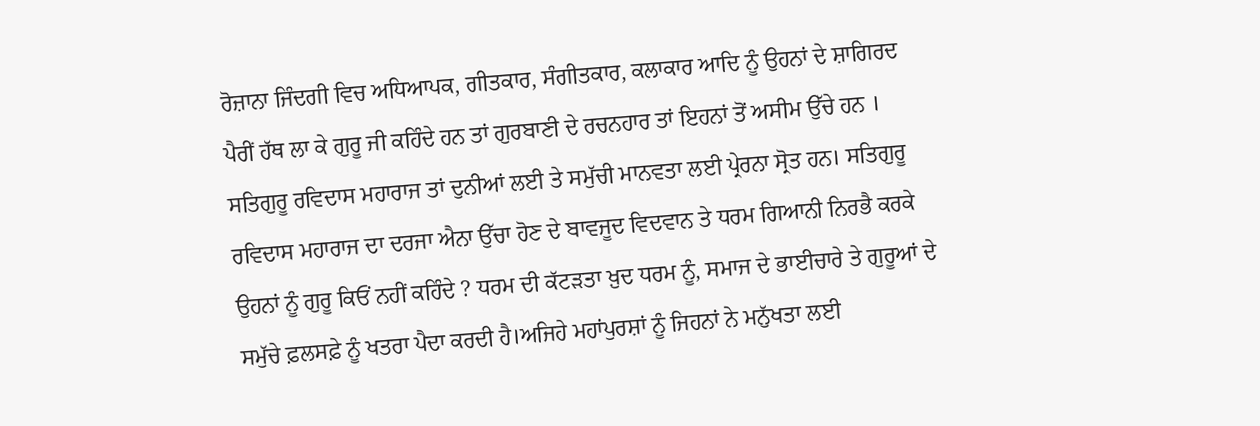ਰੋਜ਼ਾਨਾ ਜਿੰਦਗੀ ਵਿਚ ਅਧਿਆਪਕ, ਗੀਤਕਾਰ, ਸੰਗੀਤਕਾਰ, ਕਲਾਕਾਰ ਆਦਿ ਨੂੰ ਉਹਨਾਂ ਦੇ ਸ਼ਾਗਿਰਦ ਪੈਰੀਂ ਹੱਥ ਲਾ ਕੇ ਗੁਰੂ ਜੀ ਕਹਿੰਦੇ ਹਨ ਤਾਂ ਗੁਰਬਾਣੀ ਦੇ ਰਚਨਹਾਰ ਤਾਂ ਇਹਨਾਂ ਤੋਂ ਅਸੀਮ ਉੱਚੇ ਹਨ । ਸਤਿਗੁਰੂ ਰਵਿਦਾਸ ਮਹਾਰਾਜ ਤਾਂ ਦੁਨੀਆਂ ਲਈ ਤੇ ਸਮੁੱਚੀ ਮਾਨਵਤਾ ਲਈ ਪ੍ਰੇਰਨਾ ਸ੍ਰੋਤ ਹਨ। ਸਤਿਗੁਰੂ ਰਵਿਦਾਸ ਮਹਾਰਾਜ ਦਾ ਦਰਜਾ ਐਨਾ ਉੱਚਾ ਹੋਣ ਦੇ ਬਾਵਜੂਦ ਵਿਦਵਾਨ ਤੇ ਧਰਮ ਗਿਆਨੀ ਨਿਰਭੈ ਕਰਕੇ ਉਹਨਾਂ ਨੂੰ ਗੁਰੂ ਕਿਓਂ ਨਹੀਂ ਕਹਿੰਦੇ ? ਧਰਮ ਦੀ ਕੱਟੜਤਾ ਖ਼ੁਦ ਧਰਮ ਨੂੰ, ਸਮਾਜ ਦੇ ਭਾਈਚਾਰੇ ਤੇ ਗੁਰੂਆਂ ਦੇ ਸਮੁੱਚੇ ਫ਼ਲਸਫ਼ੇ ਨੂੰ ਖਤਰਾ ਪੈਦਾ ਕਰਦੀ ਹੈ।ਅਜਿਹੇ ਮਹਾਂਪੁਰਸ਼ਾਂ ਨੂੰ ਜਿਹਨਾਂ ਨੇ ਮਨੁੱਖਤਾ ਲਈ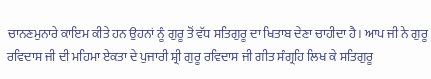ਚਾਨਣਮੁਨਾਰੇ ਕਾਇਮ ਕੀਤੇ ਹਨ ਉਹਨਾਂ ਨੂੰ ਗੁਰੂ ਤੋਂ ਵੱਧ ਸਤਿਗੁਰੂ ਦਾ ਖਿਤਾਬ ਦੇਣਾ ਚਾਹੀਦਾ ਹੈ। ਆਪ ਜੀ ਨੇ ਗੁਰੂ ਰਵਿਦਾਸ ਜੀ ਦੀ ਮਹਿਮਾ ਏਕਤਾ ਦੇ ਪੁਜਾਰੀ ਸ਼੍ਰੀ ਗੁਰੂ ਰਵਿਦਾਸ ਜੀ ਗੀਤ ਸੰਗ੍ਰਹਿ ਲਿਖ ਕੇ ਸਤਿਗੁਰੂ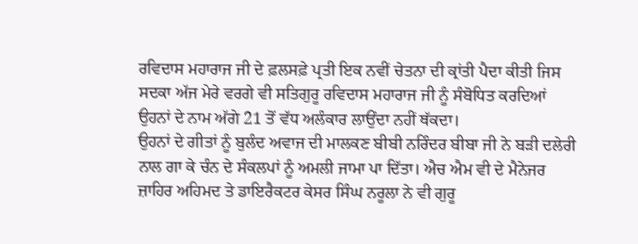ਰਵਿਦਾਸ ਮਹਾਰਾਜ ਜੀ ਦੇ ਫ਼ਲਸਫ਼ੇ ਪ੍ਰਤੀ ਇਕ ਨਵੀਂ ਚੇਤਨਾ ਦੀ ਕ੍ਰਾਂਤੀ ਪੈਦਾ ਕੀਤੀ ਜਿਸ ਸਦਕਾ ਅੱਜ ਮੇਰੇ ਵਰਗੇ ਵੀ ਸਤਿਗੁਰੂ ਰਵਿਦਾਸ ਮਹਾਰਾਜ ਜੀ ਨੂੰ ਸੰਬੋਧਿਤ ਕਰਦਿਆਂ ਉਹਨਾਂ ਦੇ ਨਾਮ ਅੱਗੇ 21 ਤੋਂ ਵੱਧ ਅਲੰਕਾਰ ਲਾਉਂਦਾ ਨਹੀਂ ਥੱਕਦਾ।
ਉਹਨਾਂ ਦੇ ਗੀਤਾਂ ਨੂੰ ਬੁਲੰਦ ਅਵਾਜ ਦੀ ਮਾਲਕਣ ਬੀਬੀ ਨਰਿੰਦਰ ਬੀਬਾ ਜੀ ਨੇ ਬੜੀ ਦਲੇਰੀ ਨਾਲ ਗਾ ਕੇ ਚੰਨ ਦੇ ਸੰਕਲਪਾਂ ਨੂੰ ਅਮਲੀ ਜਾਮਾ ਪਾ ਦਿੱਤਾ। ਐਚ ਐਮ ਵੀ ਦੇ ਮੈਨੇਜਰ ਜ਼ਾਹਿਰ ਅਹਿਮਦ ਤੇ ਡਾਇਰੈਕਟਰ ਕੇਸਰ ਸਿੰਘ ਨਰੂਲਾ ਨੇ ਵੀ ਗੁਰੂ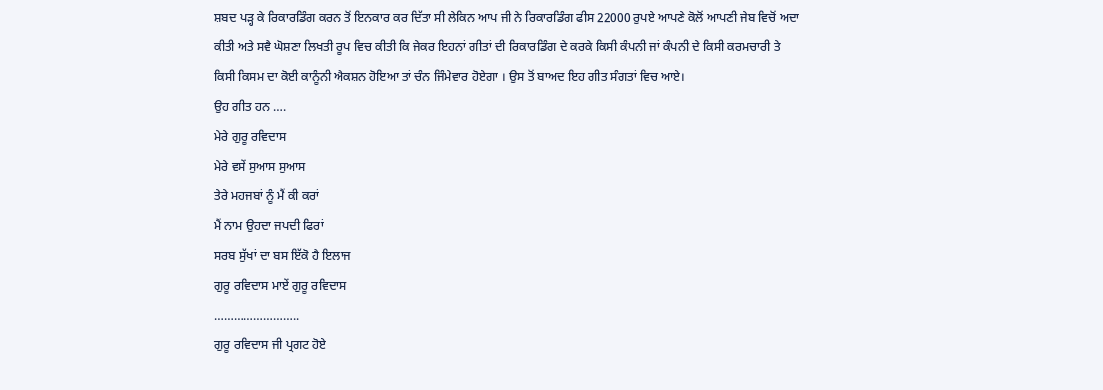ਸ਼ਬਦ ਪੜ੍ਹ ਕੇ ਰਿਕਾਰਡਿੰਗ ਕਰਨ ਤੋਂ ਇਨਕਾਰ ਕਰ ਦਿੱਤਾ ਸੀ ਲੇਕਿਨ ਆਪ ਜੀ ਨੇ ਰਿਕਾਰਡਿੰਗ ਫੀਸ 22000 ਰੁਪਏ ਆਪਣੇ ਕੋਲੋਂ ਆਪਣੀ ਜੇਬ ਵਿਚੋਂ ਅਦਾ ਕੀਤੀ ਅਤੇ ਸਵੈ ਘੋਸ਼ਣਾ ਲਿਖਤੀ ਰੂਪ ਵਿਚ ਕੀਤੀ ਕਿ ਜੇਕਰ ਇਹਨਾਂ ਗੀਤਾਂ ਦੀ ਰਿਕਾਰਡਿੰਗ ਦੇ ਕਰਕੇ ਕਿਸੀ ਕੰਪਨੀ ਜਾਂ ਕੰਪਨੀ ਦੇ ਕਿਸੀ ਕਰਮਚਾਰੀ ਤੇ ਕਿਸੀ ਕਿਸਮ ਦਾ ਕੋਈ ਕਾਨੂੰਨੀ ਐਕਸ਼ਨ ਹੋਇਆ ਤਾਂ ਚੰਨ ਜਿੰਮੇਵਾਰ ਹੋਏਗਾ । ਉਸ ਤੋਂ ਬਾਅਦ ਇਹ ਗੀਤ ਸੰਗਤਾਂ ਵਿਚ ਆਏ।
ਉਹ ਗੀਤ ਹਨ ….
ਮੇਰੇ ਗੁਰੂ ਰਵਿਦਾਸ
ਮੇਰੇ ਵਸੇਂ ਸੁਆਸ ਸੁਆਸ
ਤੇਰੇ ਮਹਜਬਾਂ ਨੂੰ ਮੈਂ ਕੀ ਕਰਾਂ
ਮੈਂ ਨਾਮ ਉਹਦਾ ਜਪਦੀ ਫਿਰਾਂ
ਸਰਬ ਸੁੱਖਾਂ ਦਾ ਬਸ ਇੱਕੋ ਹੈ ਇਲਾਜ
ਗੁਰੂ ਰਵਿਦਾਸ ਮਾਏਂ ਗੁਰੂ ਰਵਿਦਾਸ
……………………..
ਗੁਰੂ ਰਵਿਦਾਸ ਜੀ ਪ੍ਰਗਟ ਹੋਏ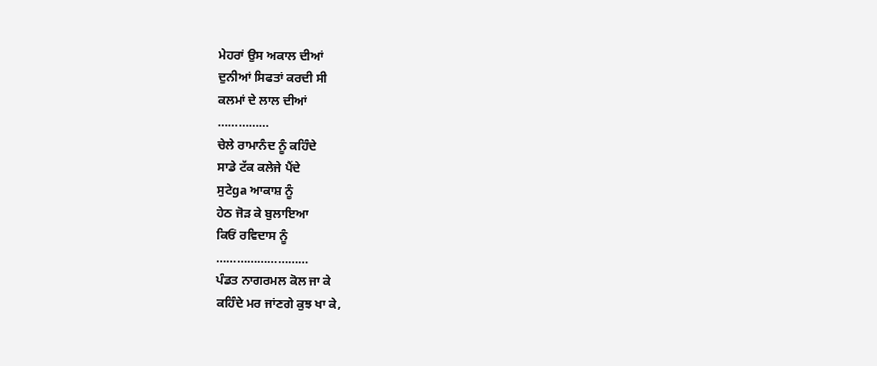ਮੇਹਰਾਂ ਉਸ ਅਕਾਲ ਦੀਆਂ
ਦੁਨੀਆਂ ਸਿਫਤਾਂ ਕਰਦੀ ਸੀ
ਕਲਮਾਂ ਦੇ ਲਾਲ ਦੀਆਂ
……………
ਚੇਲੇ ਰਾਮਾਨੰਦ ਨੂੰ ਕਹਿੰਦੇ
ਸਾਡੇ ਟੱਕ ਕਲੇਜੇ ਪੈਂਦੇ
ਸੁਟੇga ਆਕਾਸ਼ ਨੂੰ
ਹੇਠ ਜੋੜ ਕੇ ਬੁਲਾਇਆ
ਕਿਓਂ ਰਵਿਦਾਸ ਨੂੰ
………………………
ਪੰਡਤ ਨਾਗਰਮਲ ਕੋਲ ਜਾ ਕੇ
ਕਹਿੰਦੇ ਮਰ ਜਾਂਣਗੇ ਕੁਝ ਖਾ ਕੇ,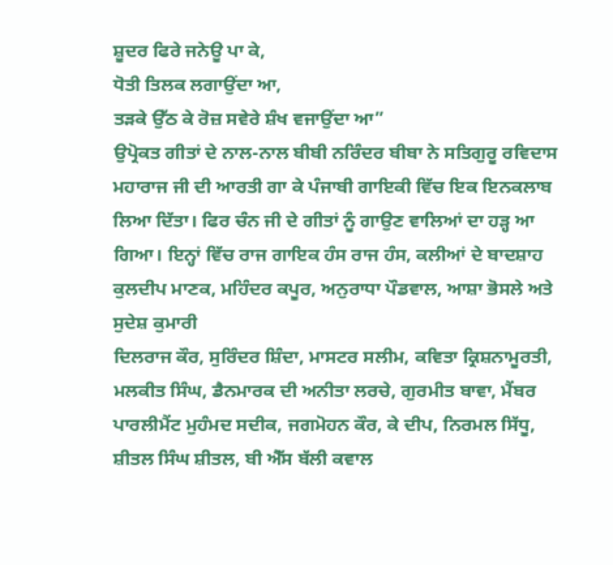ਸ਼ੂਦਰ ਫਿਰੇ ਜਨੇਊ ਪਾ ਕੇ,
ਧੋਤੀ ਤਿਲਕ ਲਗਾਉਂਦਾ ਆ,
ਤੜਕੇ ਉੱਠ ਕੇ ਰੋਜ਼ ਸਵੇਰੇ ਸ਼ੰਖ ਵਜਾਉਂਦਾ ਆ”
ਉਪ੍ਰੋਕਤ ਗੀਤਾਂ ਦੇ ਨਾਲ-ਨਾਲ ਬੀਬੀ ਨਰਿੰਦਰ ਬੀਬਾ ਨੇ ਸਤਿਗੁਰੂ ਰਵਿਦਾਸ ਮਹਾਰਾਜ ਜੀ ਦੀ ਆਰਤੀ ਗਾ ਕੇ ਪੰਜਾਬੀ ਗਾਇਕੀ ਵਿੱਚ ਇਕ ਇਨਕਲਾਬ ਲਿਆ ਦਿੱਤਾ। ਫਿਰ ਚੰਨ ਜੀ ਦੇ ਗੀਤਾਂ ਨੂੰ ਗਾਉਣ ਵਾਲਿਆਂ ਦਾ ਹੜ੍ਹ ਆ ਗਿਆ। ਇਨ੍ਹਾਂ ਵਿੱਚ ਰਾਜ ਗਾਇਕ ਹੰਸ ਰਾਜ ਹੰਸ, ਕਲੀਆਂ ਦੇ ਬਾਦਸ਼ਾਹ ਕੁਲਦੀਪ ਮਾਣਕ, ਮਹਿੰਦਰ ਕਪੂਰ, ਅਨੁਰਾਧਾ ਪੌਡਵਾਲ, ਆਸ਼ਾ ਭੋਸਲੇ ਅਤੇ ਸੁਦੇਸ਼ ਕੁਮਾਰੀ
ਦਿਲਰਾਜ ਕੌਰ, ਸੁਰਿੰਦਰ ਸ਼ਿੰਦਾ, ਮਾਸਟਰ ਸਲੀਮ, ਕਵਿਤਾ ਕ੍ਰਿਸ਼ਨਾਮੂਰਤੀ, ਮਲਕੀਤ ਸਿੰਘ, ਡੈਨਮਾਰਕ ਦੀ ਅਨੀਤਾ ਲਰਚੇ, ਗੁਰਮੀਤ ਬਾਵਾ, ਮੈਂਬਰ ਪਾਰਲੀਮੈਂਟ ਮੁਹੰਮਦ ਸਦੀਕ, ਜਗਮੋਹਨ ਕੌਰ, ਕੇ ਦੀਪ, ਨਿਰਮਲ ਸਿੱਧੂ, ਸ਼ੀਤਲ ਸਿੰਘ ਸ਼ੀਤਲ, ਬੀ ਐੱਸ ਬੱਲੀ ਕਵਾਲ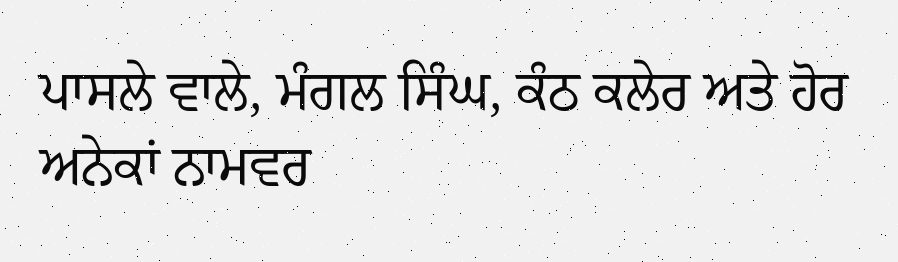ਪਾਸਲੇ ਵਾਲੇ, ਮੰਗਲ ਸਿੰਘ, ਕੰਠ ਕਲੇਰ ਅਤੇ ਹੋਰ ਅਨੇਕਾਂ ਨਾਮਵਰ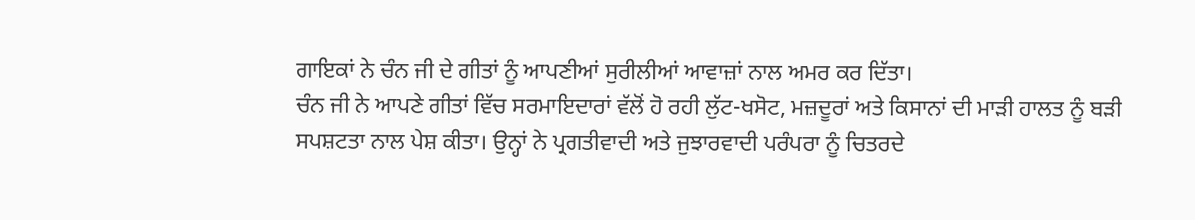ਗਾਇਕਾਂ ਨੇ ਚੰਨ ਜੀ ਦੇ ਗੀਤਾਂ ਨੂੰ ਆਪਣੀਆਂ ਸੁਰੀਲੀਆਂ ਆਵਾਜ਼ਾਂ ਨਾਲ ਅਮਰ ਕਰ ਦਿੱਤਾ।
ਚੰਨ ਜੀ ਨੇ ਆਪਣੇ ਗੀਤਾਂ ਵਿੱਚ ਸਰਮਾਇਦਾਰਾਂ ਵੱਲੋਂ ਹੋ ਰਹੀ ਲੁੱਟ-ਖਸੋਟ, ਮਜ਼ਦੂਰਾਂ ਅਤੇ ਕਿਸਾਨਾਂ ਦੀ ਮਾੜੀ ਹਾਲਤ ਨੂੰ ਬੜੀ ਸਪਸ਼ਟਤਾ ਨਾਲ ਪੇਸ਼ ਕੀਤਾ। ਉਨ੍ਹਾਂ ਨੇ ਪ੍ਰਗਤੀਵਾਦੀ ਅਤੇ ਜੁਝਾਰਵਾਦੀ ਪਰੰਪਰਾ ਨੂੰ ਚਿਤਰਦੇ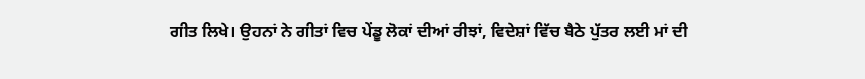ਗੀਤ ਲਿਖੇ। ਉਹਨਾਂ ਨੇ ਗੀਤਾਂ ਵਿਚ ਪੇਂਡੂ ਲੋਕਾਂ ਦੀਆਂ ਰੀਝਾਂ, ਵਿਦੇਸ਼ਾਂ ਵਿੱਚ ਬੈਠੇ ਪੁੱਤਰ ਲਈ ਮਾਂ ਦੀ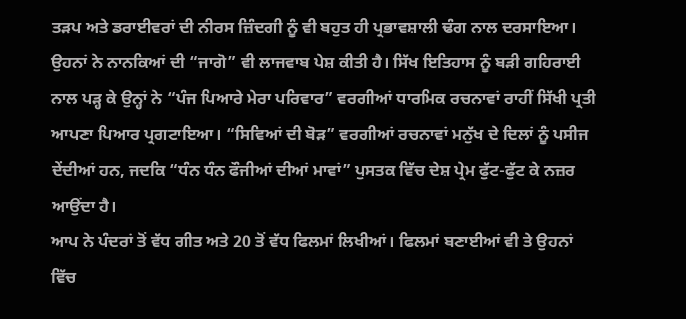ਤੜਪ ਅਤੇ ਡਰਾਈਵਰਾਂ ਦੀ ਨੀਰਸ ਜ਼ਿੰਦਗੀ ਨੂੰ ਵੀ ਬਹੁਤ ਹੀ ਪ੍ਰਭਾਵਸ਼ਾਲੀ ਢੰਗ ਨਾਲ ਦਰਸਾਇਆ।
ਉਹਨਾਂ ਨੇ ਨਾਨਕਿਆਂ ਦੀ “ਜਾਗੋ” ਵੀ ਲਾਜਵਾਬ ਪੇਸ਼ ਕੀਤੀ ਹੈ। ਸਿੱਖ ਇਤਿਹਾਸ ਨੂੰ ਬੜੀ ਗਹਿਰਾਈ ਨਾਲ ਪੜ੍ਹ ਕੇ ਉਨ੍ਹਾਂ ਨੇ “ਪੰਜ ਪਿਆਰੇ ਮੇਰਾ ਪਰਿਵਾਰ” ਵਰਗੀਆਂ ਧਾਰਮਿਕ ਰਚਨਾਵਾਂ ਰਾਹੀਂ ਸਿੱਖੀ ਪ੍ਰਤੀ ਆਪਣਾ ਪਿਆਰ ਪ੍ਰਗਟਾਇਆ। “ਸਿਵਿਆਂ ਦੀ ਬੋੜ” ਵਰਗੀਆਂ ਰਚਨਾਵਾਂ ਮਨੁੱਖ ਦੇ ਦਿਲਾਂ ਨੂੰ ਪਸੀਜ ਦੇਂਦੀਆਂ ਹਨ, ਜਦਕਿ “ਧੰਨ ਧੰਨ ਫੌਜੀਆਂ ਦੀਆਂ ਮਾਵਾਂ” ਪੁਸਤਕ ਵਿੱਚ ਦੇਸ਼ ਪ੍ਰੇਮ ਫੁੱਟ-ਫੁੱਟ ਕੇ ਨਜ਼ਰ ਆਉਂਦਾ ਹੈ।
ਆਪ ਨੇ ਪੰਦਰਾਂ ਤੋਂ ਵੱਧ ਗੀਤ ਅਤੇ 20 ਤੋਂ ਵੱਧ ਫਿਲਮਾਂ ਲਿਖੀਆਂ। ਫਿਲਮਾਂ ਬਣਾਈਆਂ ਵੀ ਤੇ ਉਹਨਾਂ ਵਿੱਚ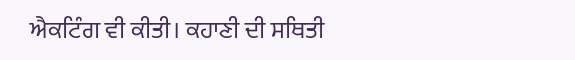ਐਕਟਿੰਗ ਵੀ ਕੀਤੀ। ਕਹਾਣੀ ਦੀ ਸਥਿਤੀ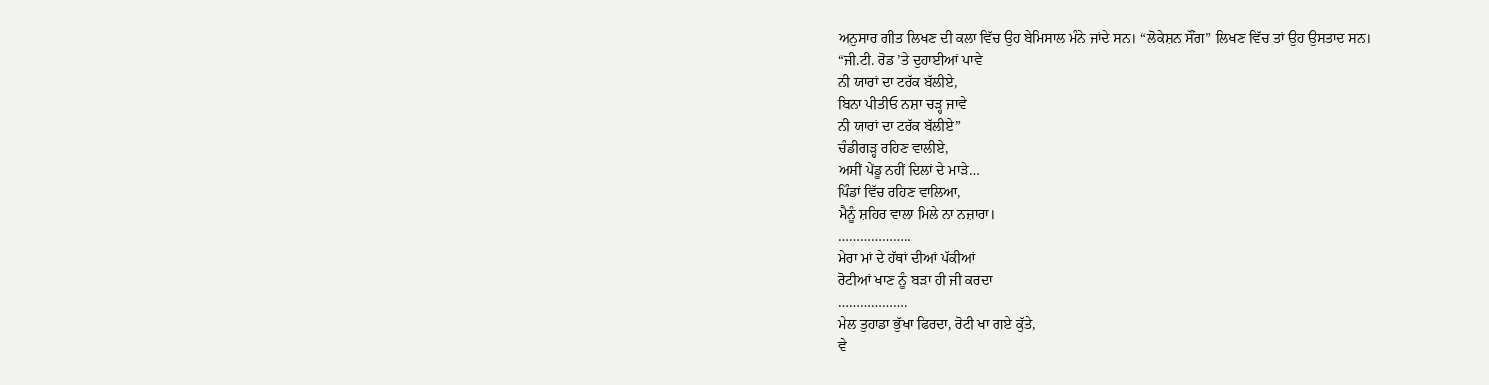ਅਨੁਸਾਰ ਗੀਤ ਲਿਖਣ ਦੀ ਕਲਾ ਵਿੱਚ ਉਹ ਬੇਮਿਸਾਲ ਮੰਨੇ ਜਾਂਦੇ ਸਨ। “ਲੋਕੇਸ਼ਨ ਸੌਂਗ” ਲਿਖਣ ਵਿੱਚ ਤਾਂ ਉਹ ਉਸਤਾਦ ਸਨ।
“ਜੀ.ਟੀ. ਰੋਡ ’ਤੇ ਦੁਹਾਈਆਂ ਪਾਵੇ
ਨੀ ਯਾਰਾਂ ਦਾ ਟਰੱਕ ਬੱਲੀਏ,
ਬਿਨਾ ਪੀਤੀਓ ਨਸ਼ਾ ਚੜ੍ਹ ਜਾਵੇ
ਨੀ ਯਾਰਾਂ ਦਾ ਟਰੱਕ ਬੱਲੀਏ”
ਚੰਡੀਗੜ੍ਹ ਰਹਿਣ ਵਾਲੀਏ,
ਅਸੀਂ ਪੇਂਡੂ ਨਹੀਂ ਦਿਲਾਂ ਦੇ ਮਾੜੇ…
ਪਿੰਡਾਂ ਵਿੱਚ ਰਹਿਣ ਵਾਲਿਆ,
ਮੈਨੂੰ ਸ਼ਹਿਰ ਵਾਲਾ ਮਿਲੇ ਨਾ ਨਜ਼ਾਰਾ।
………………..
ਮੇਰਾ ਮਾਂ ਦੇ ਹੱਥਾਂ ਦੀਆਂ ਪੱਕੀਆਂ
ਰੋਟੀਆਂ ਖਾਣ ਨੂੰ ਬੜਾ ਹੀ ਜੀ ਕਰਦਾ
……………….
ਮੇਲ ਤੁਹਾਡਾ ਭੁੱਖਾ ਫਿਰਦਾ, ਰੋਟੀ ਖਾ ਗਏ ਕੁੱਤੇ,
ਵੇ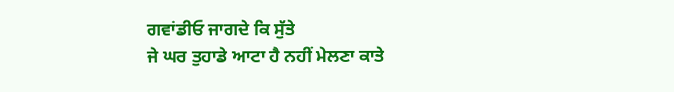ਗਵਾਂਡੀਓ ਜਾਗਦੇ ਕਿ ਸੁੱਤੇ
ਜੇ ਘਰ ਤੁਹਾਡੇ ਆਟਾ ਹੈ ਨਹੀਂ ਮੇਲਣਾ ਕਾਤੇ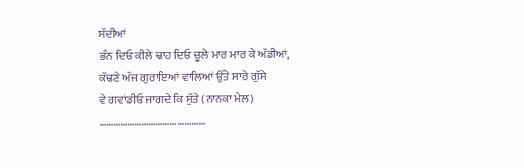ਸੱਦੀਆਂ
ਭੰਨ ਦਿਓ ਕੀਲੇ ਢਾਹ ਦਿਓ ਚੂਲੇ ਮਾਰ ਮਾਰ ਕੇ ਅੱਡੀਆਂ,
ਕੱਢਣੇ ਅੱਜ ਗੁਰਾਇਆਂ ਵਾਲਿਆਂ ਉੱਤੇ ਸਾਰੇ ਗੁੱਸੇ
ਵੇ ਗਵਾਂਡੀਓ ਜਾਗਦੇ ਕਿ ਸੁੱਤੇ (ਨਾਨਕਾ ਮੇਲ)
………………………………………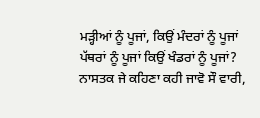ਮੜ੍ਹੀਆਂ ਨੂੰ ਪੂਜਾਂ, ਕਿਉਂ ਮੰਦਰਾਂ ਨੂੰ ਪੂਜਾਂ
ਪੱਥਰਾਂ ਨੂੰ ਪੂਜਾਂ ਕਿਉਂ ਖੰਡਰਾਂ ਨੂੰ ਪੂਜਾਂ?
ਨਾਸਤਕ ਜੇ ਕਹਿਣਾ ਕਹੀ ਜਾਵੋ ਸੌ ਵਾਰੀ,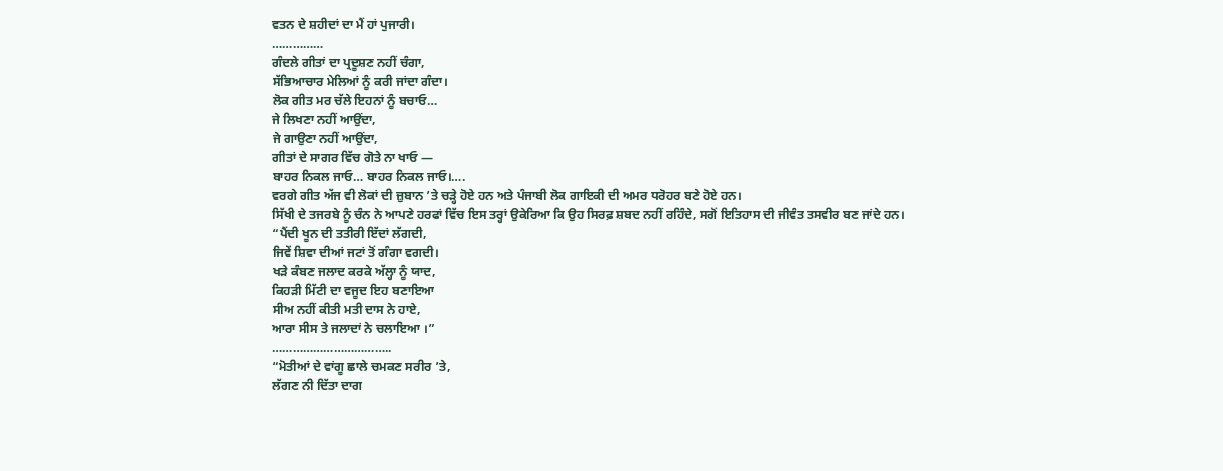ਵਤਨ ਦੇ ਸ਼ਹੀਦਾਂ ਦਾ ਮੈਂ ਹਾਂ ਪੁਜਾਰੀ।
……………
ਗੰਦਲੇ ਗੀਤਾਂ ਦਾ ਪ੍ਰਦੂਸ਼ਣ ਨਹੀਂ ਚੰਗਾ,
ਸੱਭਿਆਚਾਰ ਮੇਲਿਆਂ ਨੂੰ ਕਰੀ ਜਾਂਦਾ ਗੰਦਾ।
ਲੋਕ ਗੀਤ ਮਰ ਚੱਲੇ ਇਹਨਾਂ ਨੂੰ ਬਚਾਓ…
ਜੇ ਲਿਖਣਾ ਨਹੀਂ ਆਉਂਦਾ,
ਜੇ ਗਾਉਣਾ ਨਹੀਂ ਆਉਂਦਾ,
ਗੀਤਾਂ ਦੇ ਸਾਗਰ ਵਿੱਚ ਗੋਤੇ ਨਾ ਖਾਓ —
ਬਾਹਰ ਨਿਕਲ ਜਾਓ… ਬਾਹਰ ਨਿਕਲ ਜਾਓ।….
ਵਰਗੇ ਗੀਤ ਅੱਜ ਵੀ ਲੋਕਾਂ ਦੀ ਜ਼ੁਬਾਨ ’ਤੇ ਚੜ੍ਹੇ ਹੋਏ ਹਨ ਅਤੇ ਪੰਜਾਬੀ ਲੋਕ ਗਾਇਕੀ ਦੀ ਅਮਰ ਧਰੋਹਰ ਬਣੇ ਹੋਏ ਹਨ।
ਸਿੱਖੀ ਦੇ ਤਜਰਬੇ ਨੂੰ ਚੰਨ ਨੇ ਆਪਣੇ ਹਰਫਾਂ ਵਿੱਚ ਇਸ ਤਰ੍ਹਾਂ ਉਕੇਰਿਆ ਕਿ ਉਹ ਸਿਰਫ਼ ਸ਼ਬਦ ਨਹੀਂ ਰਹਿੰਦੇ, ਸਗੋਂ ਇਤਿਹਾਸ ਦੀ ਜੀਵੰਤ ਤਸਵੀਰ ਬਣ ਜਾਂਦੇ ਹਨ।
“ਪੈਂਦੀ ਖੂਨ ਦੀ ਤਤੀਰੀ ਇੱਦਾਂ ਲੱਗਦੀ,
ਜਿਵੇਂ ਸ਼ਿਵਾ ਦੀਆਂ ਜਟਾਂ ਤੋਂ ਗੰਗਾ ਵਗਦੀ।
ਖੜੇ ਕੰਬਣ ਜਲਾਦ ਕਰਕੇ ਅੱਲ੍ਹਾ ਨੂੰ ਯਾਦ,
ਕਿਹੜੀ ਮਿੱਟੀ ਦਾ ਵਜੂਦ ਇਹ ਬਣਾਇਆ
ਸੀਅ ਨਹੀਂ ਕੀਤੀ ਮਤੀ ਦਾਸ ਨੇ ਹਾਏ,
ਆਰਾ ਸੀਸ ਤੇ ਜਲਾਦਾਂ ਨੇ ਚਲਾਇਆ ।”
……………………………..
“ਮੋਤੀਆਂ ਦੇ ਵਾਂਗੂ ਛਾਲੇ ਚਮਕਣ ਸਰੀਰ ’ਤੇ,
ਲੱਗਣ ਨੀ ਦਿੱਤਾ ਦਾਗ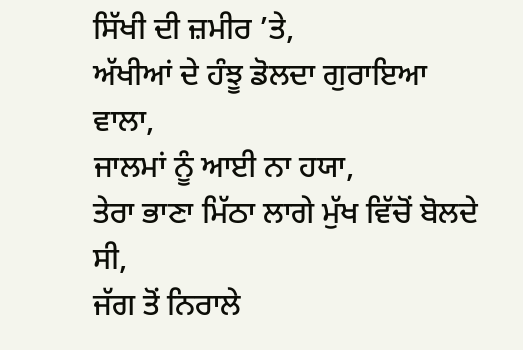ਸਿੱਖੀ ਦੀ ਜ਼ਮੀਰ ’ਤੇ,
ਅੱਖੀਆਂ ਦੇ ਹੰਝੂ ਡੋਲਦਾ ਗੁਰਾਇਆ ਵਾਲਾ,
ਜਾਲਮਾਂ ਨੂੰ ਆਈ ਨਾ ਹਯਾ,
ਤੇਰਾ ਭਾਣਾ ਮਿੱਠਾ ਲਾਗੇ ਮੁੱਖ ਵਿੱਚੋਂ ਬੋਲਦੇ ਸੀ,
ਜੱਗ ਤੋਂ ਨਿਰਾਲੇ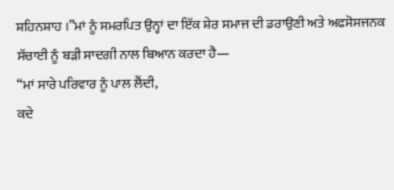ਸ਼ਹਿਨਸ਼ਾਹ ।”ਮਾਂ ਨੂੰ ਸਮਰਪਿਤ ਉਨ੍ਹਾਂ ਦਾ ਇੱਕ ਸ਼ੇਰ ਸਮਾਜ ਦੀ ਡਰਾਉਣੀ ਅਤੇ ਅਫਸੋਸਜਨਕ ਸੱਚਾਈ ਨੂੰ ਬੜੀ ਸਾਦਗੀ ਨਾਲ ਬਿਆਨ ਕਰਦਾ ਹੈ—
“ਮਾਂ ਸਾਰੇ ਪਰਿਵਾਰ ਨੂੰ ਪਾਲ ਲੈਂਦੀ,
ਕਦੇ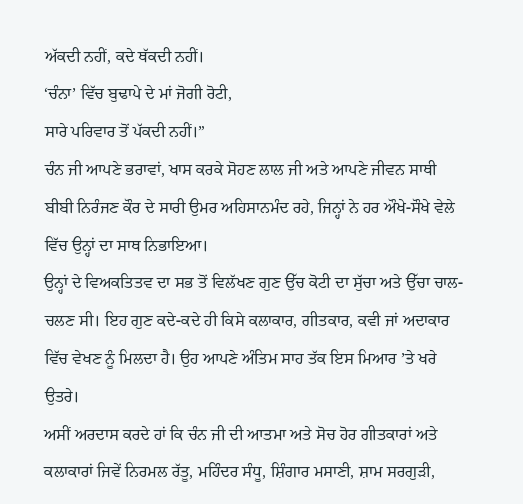ਅੱਕਦੀ ਨਹੀਂ, ਕਦੇ ਥੱਕਦੀ ਨਹੀਂ।
‘ਚੰਨਾ’ ਵਿੱਚ ਬੁਢਾਪੇ ਦੇ ਮਾਂ ਜੋਗੀ ਰੋਟੀ,
ਸਾਰੇ ਪਰਿਵਾਰ ਤੋਂ ਪੱਕਦੀ ਨਹੀਂ।”
ਚੰਨ ਜੀ ਆਪਣੇ ਭਰਾਵਾਂ, ਖਾਸ ਕਰਕੇ ਸੋਹਣ ਲਾਲ ਜੀ ਅਤੇ ਆਪਣੇ ਜੀਵਨ ਸਾਥੀ ਬੀਬੀ ਨਿਰੰਜਣ ਕੌਰ ਦੇ ਸਾਰੀ ਉਮਰ ਅਹਿਸਾਨਮੰਦ ਰਹੇ, ਜਿਨ੍ਹਾਂ ਨੇ ਹਰ ਔਖੇ-ਸੌਖੇ ਵੇਲੇ ਵਿੱਚ ਉਨ੍ਹਾਂ ਦਾ ਸਾਥ ਨਿਭਾਇਆ।
ਉਨ੍ਹਾਂ ਦੇ ਵਿਅਕਤਿਤਵ ਦਾ ਸਭ ਤੋਂ ਵਿਲੱਖਣ ਗੁਣ ਉੱਚ ਕੋਟੀ ਦਾ ਸੁੱਚਾ ਅਤੇ ਉੱਚਾ ਚਾਲ-ਚਲਣ ਸੀ। ਇਹ ਗੁਣ ਕਦੇ-ਕਦੇ ਹੀ ਕਿਸੇ ਕਲਾਕਾਰ, ਗੀਤਕਾਰ, ਕਵੀ ਜਾਂ ਅਦਾਕਾਰ ਵਿੱਚ ਵੇਖਣ ਨੂੰ ਮਿਲਦਾ ਹੈ। ਉਹ ਆਪਣੇ ਅੰਤਿਮ ਸਾਹ ਤੱਕ ਇਸ ਮਿਆਰ ’ਤੇ ਖਰੇ ਉਤਰੇ।
ਅਸੀਂ ਅਰਦਾਸ ਕਰਦੇ ਹਾਂ ਕਿ ਚੰਨ ਜੀ ਦੀ ਆਤਮਾ ਅਤੇ ਸੋਚ ਹੋਰ ਗੀਤਕਾਰਾਂ ਅਤੇ ਕਲਾਕਾਰਾਂ ਜਿਵੇਂ ਨਿਰਮਲ ਰੱਤੂ, ਮਹਿੰਦਰ ਸੰਧੂ, ਸ਼ਿੰਗਾਰ ਮਸਾਣੀ, ਸ਼ਾਮ ਸਰਗੁੜੀ,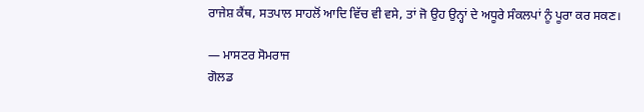ਰਾਜੇਸ਼ ਕੈਂਥ, ਸਤਪਾਲ ਸਾਹਲੋਂ ਆਦਿ ਵਿੱਚ ਵੀ ਵਸੇ, ਤਾਂ ਜੋ ਉਹ ਉਨ੍ਹਾਂ ਦੇ ਅਧੂਰੇ ਸੰਕਲਪਾਂ ਨੂੰ ਪੂਰਾ ਕਰ ਸਕਣ।

— ਮਾਸਟਰ ਸੋਮਰਾਜ
ਗੋਲਡ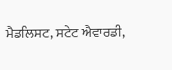ਮੈਡਲਿਸਟ, ਸਟੇਟ ਐਵਾਰਡੀ,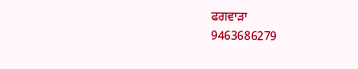ਫਗਵਾੜਾ
9463686279